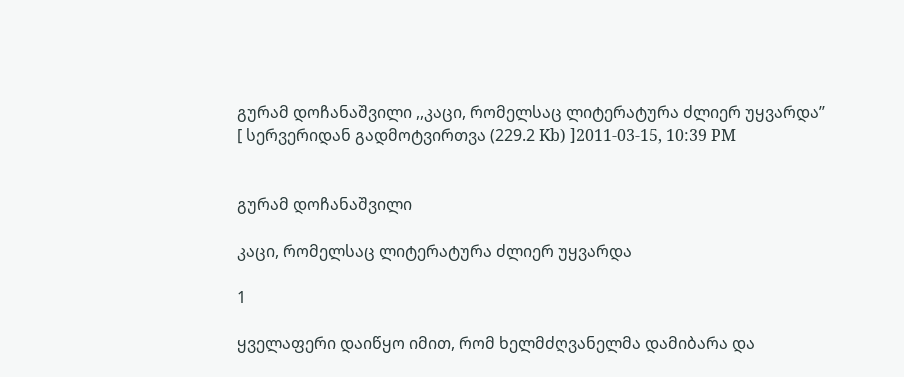გურამ დოჩანაშვილი ,,კაცი, რომელსაც ლიტერატურა ძლიერ უყვარდა’’
[ სერვერიდან გადმოტვირთვა (229.2 Kb) ]2011-03-15, 10:39 PM


გურამ დოჩანაშვილი

კაცი, რომელსაც ლიტერატურა ძლიერ უყვარდა

1

ყველაფერი დაიწყო იმით, რომ ხელმძღვანელმა დამიბარა და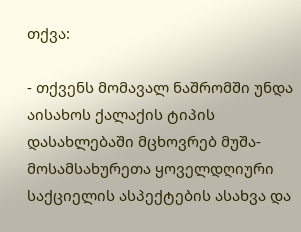თქვა:

- თქვენს მომავალ ნაშრომში უნდა აისახოს ქალაქის ტიპის დასახლებაში მცხოვრებ მუშა-მოსამსახურეთა ყოველდღიური საქციელის ასპექტების ასახვა და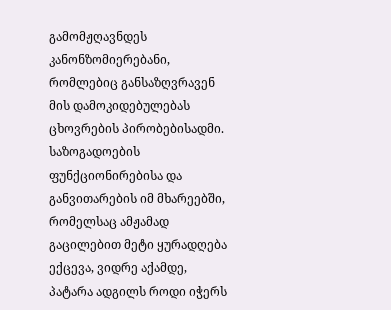გამომჟღავნდეს კანონზომიერებანი, რომლებიც განსაზღვრავენ მის დამოკიდებულებას ცხოვრების პირობებისადმი. საზოგადოების ფუნქციონირებისა და განვითარების იმ მხარეებში, რომელსაც ამჟამად გაცილებით მეტი ყურადღება ექცევა, ვიდრე აქამდე, პატარა ადგილს როდი იჭერს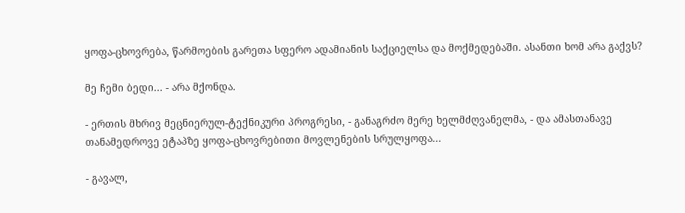ყოფა-ცხოვრება, წარმოების გარეთა სფერო ადამიანის საქციელსა და მოქმედებაში. ასანთი ხომ არა გაქვს?

მე ჩემი ბედი... - არა მქონდა.

- ერთის მხრივ მეცნიერულ-ტექნიკური პროგრესი, - განაგრძო მერე ხელმძღვანელმა, - და ამასთანავე თანამედროვე ეტაპზე ყოფა-ცხოვრებითი მოვლენების სრულყოფა...

- გავალ,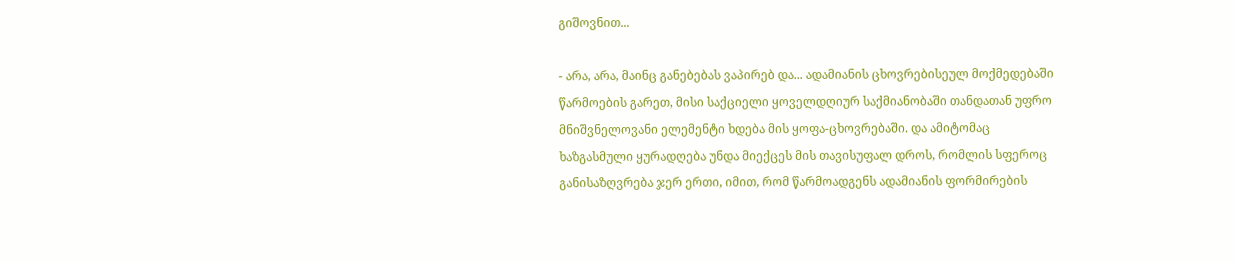გიშოვნით...

- არა, არა, მაინც განებებას ვაპირებ და... ადამიანის ცხოვრებისეულ მოქმედებაში წარმოების გარეთ, მისი საქციელი ყოველდღიურ საქმიანობაში თანდათან უფრო მნიშვნელოვანი ელემენტი ხდება მის ყოფა-ცხოვრებაში. და ამიტომაც ხაზგასმული ყურადღება უნდა მიექცეს მის თავისუფალ დროს, რომლის სფეროც განისაზღვრება ჯერ ერთი, იმით, რომ წარმოადგენს ადამიანის ფორმირების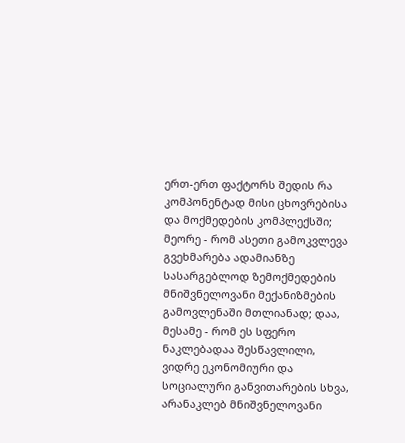ერთ-ერთ ფაქტორს შედის რა კომპონენტად მისი ცხოვრებისა და მოქმედების კომპლექსში; მეორე - რომ ასეთი გამოკვლევა გვეხმარება ადამიანზე სასარგებლოდ ზემოქმედების მნიშვნელოვანი მექანიზმების გამოვლენაში მთლიანად; დაა, მესამე - რომ ეს სფერო ნაკლებადაა შესწავლილი, ვიდრე ეკონომიური და სოციალური განვითარების სხვა, არანაკლებ მნიშვნელოვანი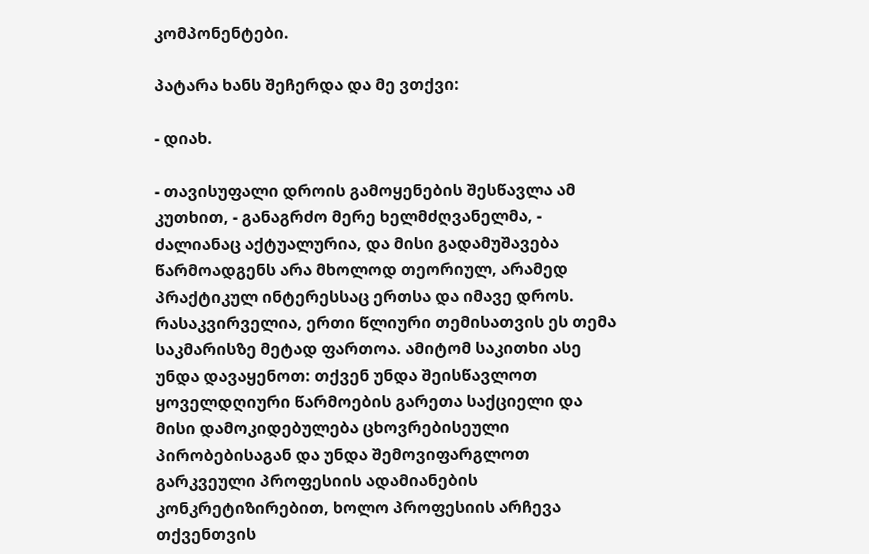კომპონენტები.

პატარა ხანს შეჩერდა და მე ვთქვი:

- დიახ.

- თავისუფალი დროის გამოყენების შესწავლა ამ კუთხით, - განაგრძო მერე ხელმძღვანელმა, - ძალიანაც აქტუალურია, და მისი გადამუშავება წარმოადგენს არა მხოლოდ თეორიულ, არამედ პრაქტიკულ ინტერესსაც ერთსა და იმავე დროს. რასაკვირველია, ერთი წლიური თემისათვის ეს თემა საკმარისზე მეტად ფართოა. ამიტომ საკითხი ასე უნდა დავაყენოთ: თქვენ უნდა შეისწავლოთ ყოველდღიური წარმოების გარეთა საქციელი და მისი დამოკიდებულება ცხოვრებისეული პირობებისაგან და უნდა შემოვიფარგლოთ გარკვეული პროფესიის ადამიანების კონკრეტიზირებით, ხოლო პროფესიის არჩევა თქვენთვის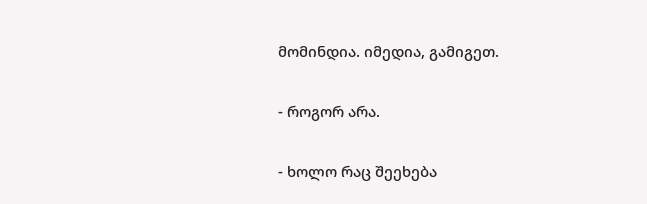მომინდია. იმედია, გამიგეთ.

- როგორ არა.

- ხოლო რაც შეეხება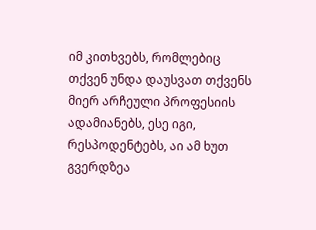იმ კითხვებს, რომლებიც თქვენ უნდა დაუსვათ თქვენს მიერ არჩეული პროფესიის ადამიანებს, ესე იგი, რესპოდენტებს, აი ამ ხუთ გვერდზეა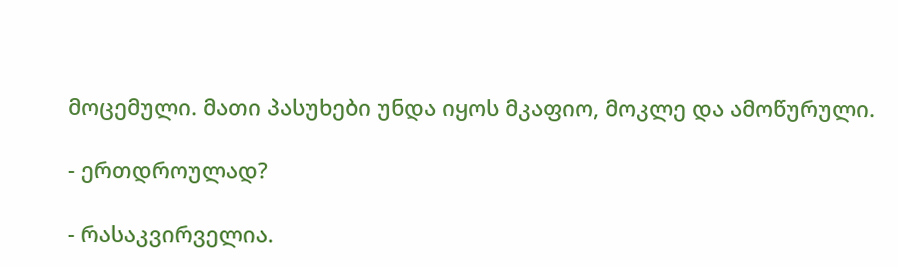მოცემული. მათი პასუხები უნდა იყოს მკაფიო, მოკლე და ამოწურული.

- ერთდროულად?

- რასაკვირველია.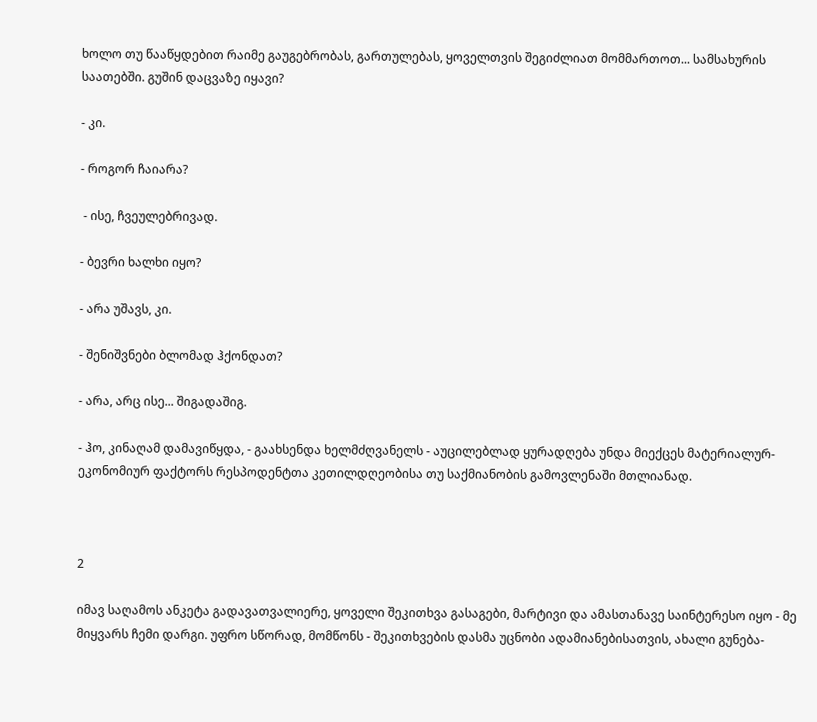ხოლო თუ წააწყდებით რაიმე გაუგებრობას, გართულებას, ყოველთვის შეგიძლიათ მომმართოთ... სამსახურის საათებში. გუშინ დაცვაზე იყავი?

- კი.

- როგორ ჩაიარა?

 - ისე, ჩვეულებრივად.

- ბევრი ხალხი იყო?

- არა უშავს, კი.

- შენიშვნები ბლომად ჰქონდათ?

- არა, არც ისე... შიგადაშიგ.

- ჰო, კინაღამ დამავიწყდა, - გაახსენდა ხელმძღვანელს - აუცილებლად ყურადღება უნდა მიექცეს მატერიალურ-ეკონომიურ ფაქტორს რესპოდენტთა კეთილდღეობისა თუ საქმიანობის გამოვლენაში მთლიანად.



2

იმავ საღამოს ანკეტა გადავათვალიერე, ყოველი შეკითხვა გასაგები, მარტივი და ამასთანავე საინტერესო იყო - მე მიყვარს ჩემი დარგი. უფრო სწორად, მომწონს - შეკითხვების დასმა უცნობი ადამიანებისათვის, ახალი გუნება-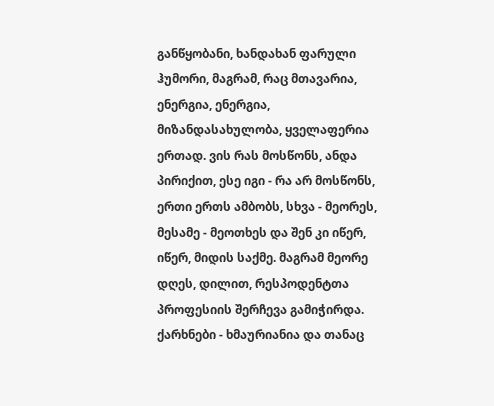განწყობანი, ხანდახან ფარული ჰუმორი, მაგრამ, რაც მთავარია, ენერგია, ენერგია, მიზანდასახულობა, ყველაფერია ერთად. ვის რას მოსწონს, ანდა პირიქით, ესე იგი - რა არ მოსწონს, ერთი ერთს ამბობს, სხვა - მეორეს, მესამე - მეოთხეს და შენ კი იწერ, იწერ, მიდის საქმე. მაგრამ მეორე დღეს, დილით, რესპოდენტთა პროფესიის შერჩევა გამიჭირდა. ქარხნები - ხმაურიანია და თანაც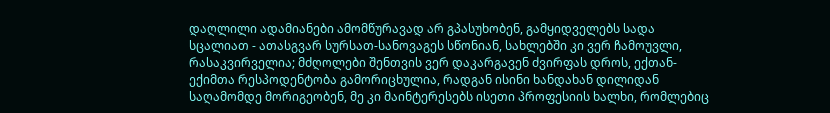დაღლილი ადამიანები ამომწურავად არ გპასუხობენ, გამყიდველებს სადა სცალიათ - ათასგვარ სურსათ-სანოვაგეს სწონიან, სახლებში კი ვერ ჩამოუვლი, რასაკვირველია; მძღოლები შენთვის ვერ დაკარგავენ ძვირფას დროს, ექთან-ექიმთა რესპოდენტობა გამორიცხულია, რადგან ისინი ხანდახან დილიდან საღამომდე მორიგეობენ, მე კი მაინტერესებს ისეთი პროფესიის ხალხი, რომლებიც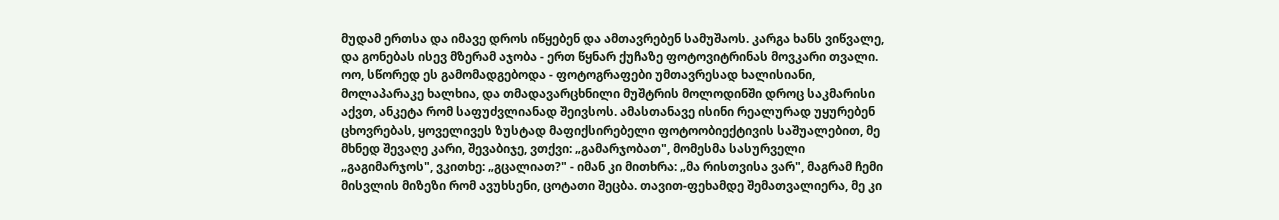მუდამ ერთსა და იმავე დროს იწყებენ და ამთავრებენ სამუშაოს. კარგა ხანს ვიწვალე, და გონებას ისევ მზერამ აჯობა - ერთ წყნარ ქუჩაზე ფოტოვიტრინას მოვკარი თვალი. ოო, სწორედ ეს გამომადგებოდა - ფოტოგრაფები უმთავრესად ხალისიანი, მოლაპარაკე ხალხია, და თმადავარცხნილი მუშტრის მოლოდინში დროც საკმარისი აქვთ, ანკეტა რომ საფუძვლიანად შეივსოს. ამასთანავე ისინი რეალურად უყურებენ ცხოვრებას, ყოველივეს ზუსტად მაფიქსირებელი ფოტოობიექტივის საშუალებით, მე მხნედ შევაღე კარი, შევაბიჯე, ვთქვი: „გამარჯობათ", მომესმა სასურველი „გაგიმარჯოს", ვკითხე: „გცალიათ?" - იმან კი მითხრა: „მა რისთვისა ვარ", მაგრამ ჩემი მისვლის მიზეზი რომ ავუხსენი, ცოტათი შეცბა. თავით-ფეხამდე შემათვალიერა, მე კი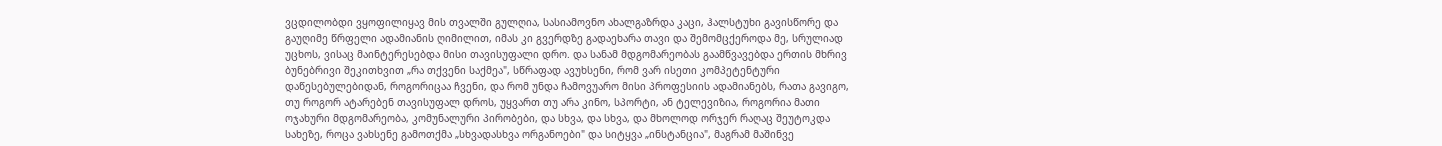ვცდილობდი ვყოფილიყავ მის თვალში გულღია, სასიამოვნო ახალგაზრდა კაცი, ჰალსტუხი გავისწორე და გაუღიმე წრფელი ადამიანის ღიმილით, იმას კი გვერდზე გადაეხარა თავი და შემომცქეროდა მე, სრულიად უცხოს, ვისაც მაინტერესებდა მისი თავისუფალი დრო. და სანამ მდგომარეობას გაამწვავებდა ერთის მხრივ ბუნებრივი შეკითხვით „რა თქვენი საქმეა", სწრაფად ავუხსენი, რომ ვარ ისეთი კომპეტენტური დაწესებულებიდან, როგორიცაა ჩვენი, და რომ უნდა ჩამოვუარო მისი პროფესიის ადამიანებს, რათა გავიგო, თუ როგორ ატარებენ თავისუფალ დროს, უყვართ თუ არა კინო, სპორტი, ან ტელევიზია, როგორია მათი ოჯახური მდგომარეობა, კომუნალური პირობები, და სხვა, და სხვა, და მხოლოდ ორჯერ რაღაც შეუტოკდა სახეზე, როცა ვახსენე გამოთქმა „სხვადასხვა ორგანოები" და სიტყვა „ინსტანცია", მაგრამ მაშინვე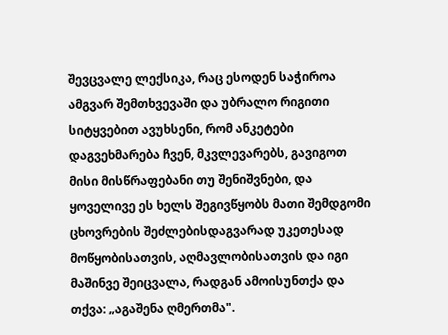შევცვალე ლექსიკა, რაც ესოდენ საჭიროა ამგვარ შემთხვევაში და უბრალო რიგითი სიტყვებით ავუხსენი, რომ ანკეტები დაგვეხმარება ჩვენ, მკვლევარებს, გავიგოთ მისი მისწრაფებანი თუ შენიშვნები, და ყოველივე ეს ხელს შეგივწყობს მათი შემდგომი ცხოვრების შეძლებისდაგვარად უკეთესად მოწყობისათვის, აღმავლობისათვის და იგი მაშინვე შეიცვალა, რადგან ამოისუნთქა და თქვა: „აგაშენა ღმერთმა".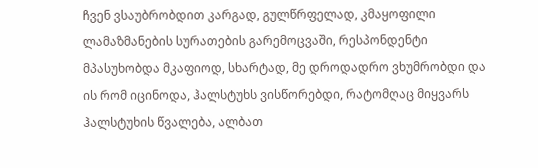ჩვენ ვსაუბრობდით კარგად, გულწრფელად, კმაყოფილი ლამაზმანების სურათების გარემოცვაში, რესპონდენტი მპასუხობდა მკაფიოდ, სხარტად, მე დროდადრო ვხუმრობდი და ის რომ იცინოდა, ჰალსტუხს ვისწორებდი, რატომღაც მიყვარს ჰალსტუხის წვალება, ალბათ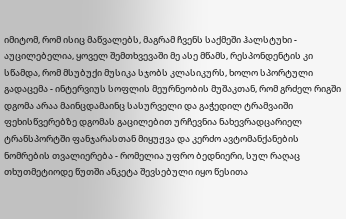იმიტომ, რომ ისიც მაწვალებს, მაგრამ ჩვენს საქმეში ჰალსტუხი - აუცილებელია, ყოველ შემთხვევაში მე ასე მწამს, რესპონდენტის კი სწამდა, რომ მსუბუქი მუსიკა სჯობს კლასიკურს, ხოლო სპორტული გადაცემა - ინტერვიუს სოფლის მეურნეობის მუშაკთან, რომ გრძელ რიგში დგომა არაა მაინცდამაინც სასურველი და გაჭედილ ტრამვაიში ფეხისწვერებზე დგომას გაცილებით ურჩევნია ნახევრადცარიელ ტრანსპორტში ფანჯარასთან მიყუჟვა და კერძო ავტომანქანების ნომრების თვალიერება - რომელია უფრო ბედნიერი, სულ რაღაც თხუთმეტიოდე წუთში ანკეტა შევსებული იყო წესითა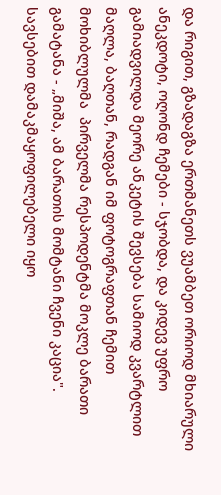და რიგით, გზადაგზა ერთმანეთს ვუამბეთ ორიოდ მხიარული ანეკდოტი, ოღონდ ჩემები - სჯობდა, და კიდევ უფრო გამიადვილდა მეორე ანკეტის შევსება სამიოდ კვარტლით მაღლა, ბაღთან, რადგან იმ ფოტოგრაფთან ჩემით მოხიბლულმა  პირველმა რესპოდენტმა მოკლე ბარათი გამატანა - „მიშა, ამ ბარათის მომტანი ჩვენი კაცია". სავსებით დამაკმაყოფილებელი იყო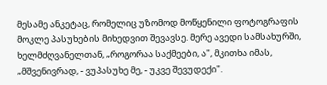მესამე ანკეტაც, რომელიც უზომოდ მოწყენილი ფოტოგრაფის მოკლე პასუხების მიხედვით შევავსე. მერე ავედი სამსახურში, ხელმძღვანელთან, „როგორაა საქმეები, ა", მკითხა იმას, „მშვენივრად, - ვუპასუხე მე, - უკვე შევუდექი".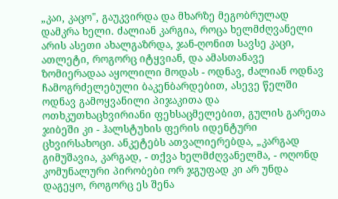„კაი, კაცო", გაუკვირდა და მხარზე მეგობრულად დამკრა ხელი. ძალიან კარგია, როცა ხელმძღვანელი არის ასეთი ახალგაზრდა, ჯან-ღონით სავსე კაცი, ათლეტი, როგორც იტყვიან, და ამასთანავე ზომიერადაა აყოლილი მოდას - ოდნავ, ძალიან ოდნავ ჩამოგრძელებული ბაკენბარდებით, ასევე წელში ოდნავ გამოყვანილი პიჯაკითა და ოთხკუთხაცხვირიანი ფეხსაცმელებით, გულის გარეთა ჯიბეში კი - ჰალსტუხის ფერის იდენტური ცხვირსახოცი. ანკეტებს ათვალიერებდა, „კარგად გიმუშავია, კარგად, - თქვა ხელმძღვანელმა, - ოღონდ კომუნალური პირობები ორ ჯგუფად კი არ უნდა დაგეყო, როგორც ეს შენა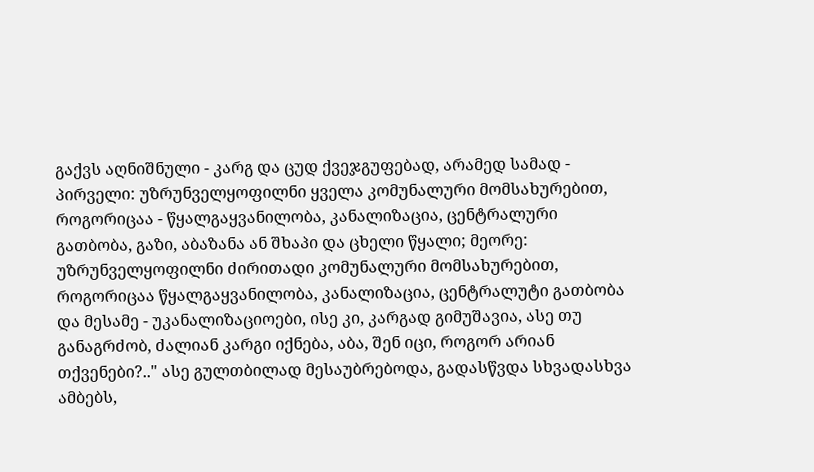გაქვს აღნიშნული - კარგ და ცუდ ქვეჯგუფებად, არამედ სამად - პირველი: უზრუნველყოფილნი ყველა კომუნალური მომსახურებით, როგორიცაა - წყალგაყვანილობა, კანალიზაცია, ცენტრალური გათბობა, გაზი, აბაზანა ან შხაპი და ცხელი წყალი; მეორე: უზრუნველყოფილნი ძირითადი კომუნალური მომსახურებით, როგორიცაა წყალგაყვანილობა, კანალიზაცია, ცენტრალუტი გათბობა და მესამე - უკანალიზაციოები, ისე კი, კარგად გიმუშავია, ასე თუ განაგრძობ, ძალიან კარგი იქნება, აბა, შენ იცი, როგორ არიან თქვენები?.." ასე გულთბილად მესაუბრებოდა, გადასწვდა სხვადასხვა ამბებს,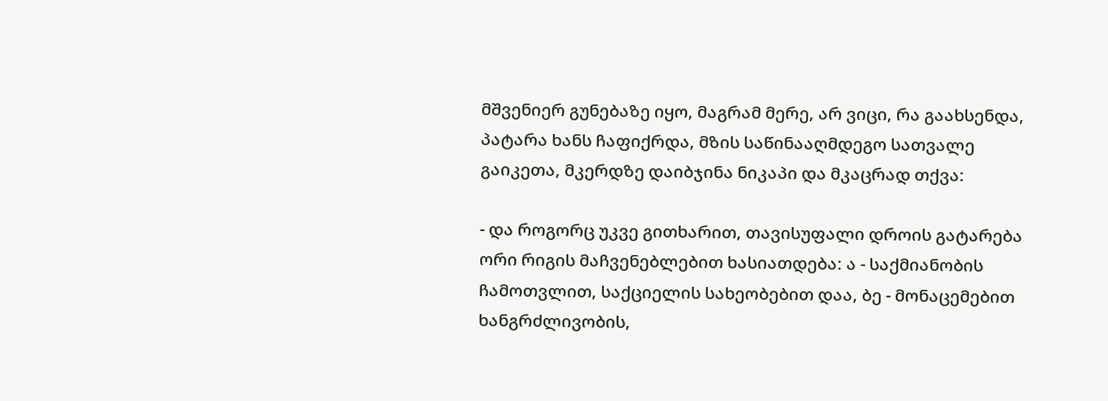მშვენიერ გუნებაზე იყო, მაგრამ მერე, არ ვიცი, რა გაახსენდა, პატარა ხანს ჩაფიქრდა, მზის საწინააღმდეგო სათვალე გაიკეთა, მკერდზე დაიბჯინა ნიკაპი და მკაცრად თქვა:

- და როგორც უკვე გითხარით, თავისუფალი დროის გატარება ორი რიგის მაჩვენებლებით ხასიათდება: ა - საქმიანობის ჩამოთვლით, საქციელის სახეობებით დაა, ბე - მონაცემებით ხანგრძლივობის,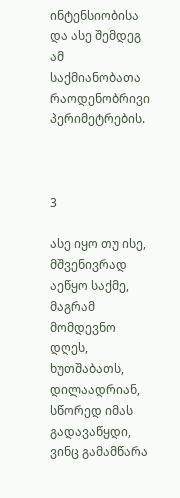ინტენსიობისა და ასე შემდეგ ამ საქმიანობათა რაოდენობრივი პერიმეტრების.



3

ასე იყო თუ ისე, მშვენივრად აეწყო საქმე, მაგრამ მომდევნო დღეს, ხუთშაბათს, დილაადრიან, სწორედ იმას გადავაწყდი, ვინც გამამწარა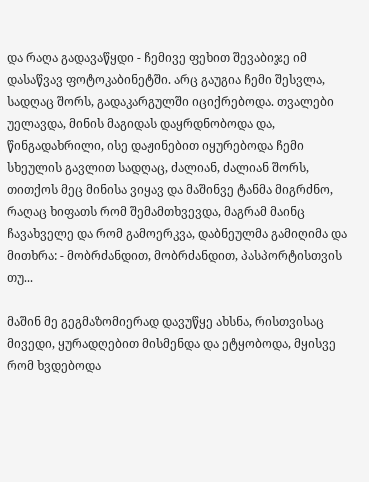და რაღა გადავაწყდი - ჩემივე ფეხით შევაბიჯე იმ დასაწვავ ფოტოკაბინეტში. არც გაუგია ჩემი შესვლა, სადღაც შორს, გადაკარგულში იციქრებოდა. თვალები უელავდა, მინის მაგიდას დაყრდნობოდა და, წინგადახრილი, ისე დაჟინებით იყურებოდა ჩემი სხეულის გავლით სადღაც, ძალიან, ძალიან შორს, თითქოს მეც მინისა ვიყავ და მაშინვე ტანმა მიგრძნო, რაღაც ხიფათს რომ შემამთხვევდა, მაგრამ მაინც ჩავახველე და რომ გამოერკვა, დაბნეულმა გამიღიმა და მითხრა: - მობრძანდით, მობრძანდით, პასპორტისთვის თუ...

მაშინ მე გეგმაზომიერად დავუწყე ახსნა, რისთვისაც მივედი, ყურადღებით მისმენდა და ეტყობოდა, მყისვე რომ ხვდებოდა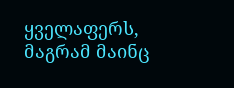ყველაფერს, მაგრამ მაინც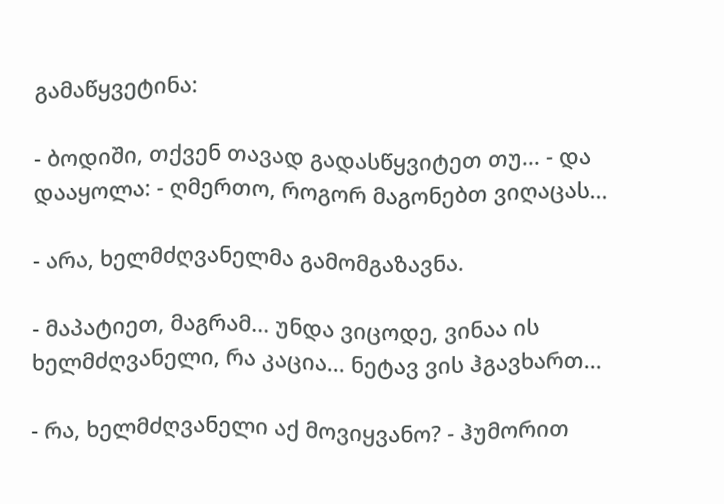გამაწყვეტინა:

- ბოდიში, თქვენ თავად გადასწყვიტეთ თუ... - და დააყოლა: - ღმერთო, როგორ მაგონებთ ვიღაცას...

- არა, ხელმძღვანელმა გამომგაზავნა.

- მაპატიეთ, მაგრამ... უნდა ვიცოდე, ვინაა ის ხელმძღვანელი, რა კაცია... ნეტავ ვის ჰგავხართ...

- რა, ხელმძღვანელი აქ მოვიყვანო? - ჰუმორით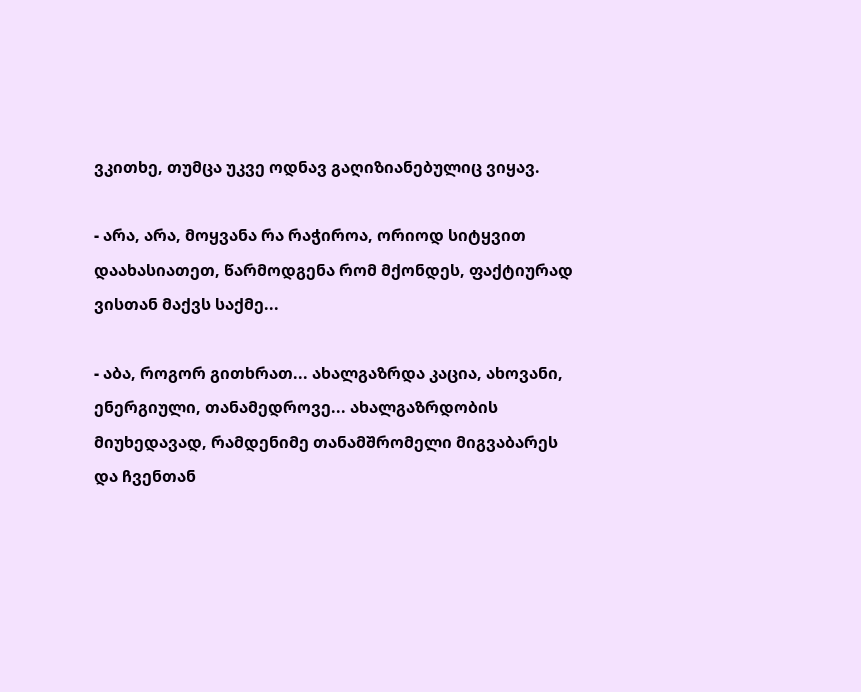ვკითხე, თუმცა უკვე ოდნავ გაღიზიანებულიც ვიყავ.

- არა, არა, მოყვანა რა რაჭიროა, ორიოდ სიტყვით დაახასიათეთ, წარმოდგენა რომ მქონდეს, ფაქტიურად ვისთან მაქვს საქმე...

- აბა, როგორ გითხრათ... ახალგაზრდა კაცია, ახოვანი, ენერგიული, თანამედროვე... ახალგაზრდობის მიუხედავად, რამდენიმე თანამშრომელი მიგვაბარეს და ჩვენთან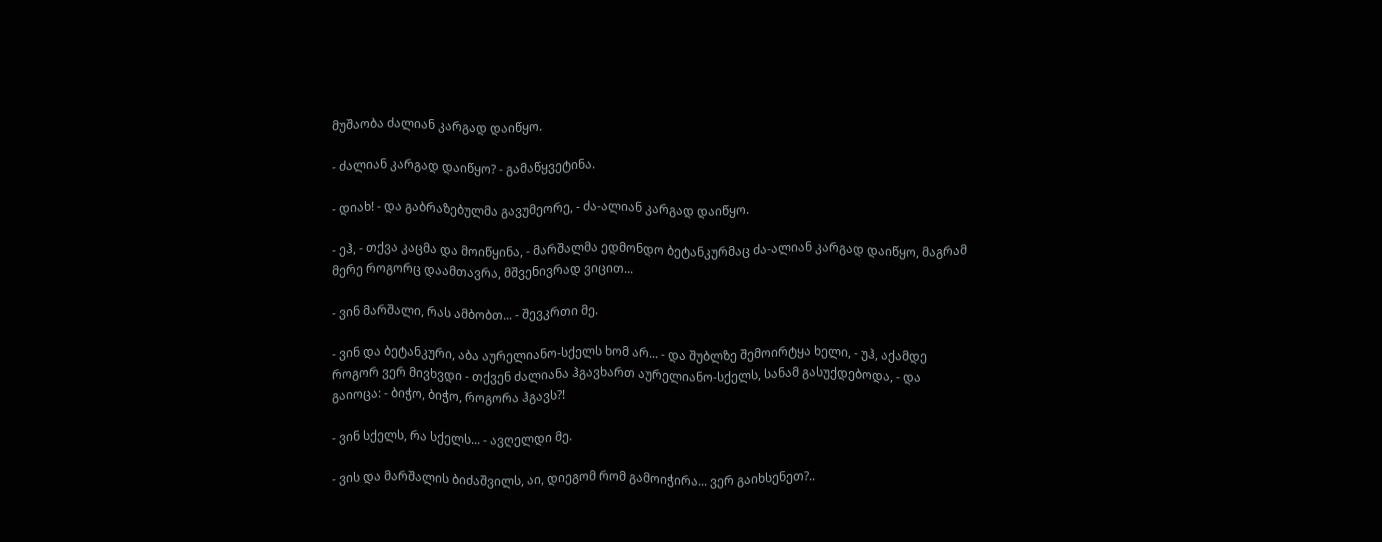მუშაობა ძალიან კარგად დაიწყო.

- ძალიან კარგად დაიწყო? - გამაწყვეტინა.

- დიახ! - და გაბრაზებულმა გავუმეორე, - ძა-ალიან კარგად დაიწყო.

- ეჰ, - თქვა კაცმა და მოიწყინა, - მარშალმა ედმონდო ბეტანკურმაც ძა-ალიან კარგად დაიწყო, მაგრამ მერე როგორც დაამთავრა, მშვენივრად ვიცით...

- ვინ მარშალი, რას ამბობთ... - შევკრთი მე.

- ვინ და ბეტანკური, აბა აურელიანო-სქელს ხომ არ... - და შუბლზე შემოირტყა ხელი, - უჰ, აქამდე როგორ ვერ მივხვდი - თქვენ ძალიანა ჰგავხართ აურელიანო-სქელს, სანამ გასუქდებოდა, - და გაიოცა: - ბიჭო, ბიჭო, როგორა ჰგავს?!

- ვინ სქელს, რა სქელს... - ავღელდი მე.

- ვის და მარშალის ბიძაშვილს, აი, დიეგომ რომ გამოიჭირა... ვერ გაიხსენეთ?..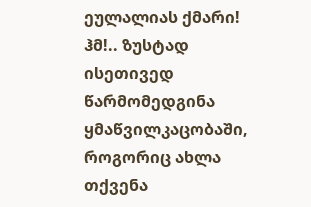ეულალიას ქმარი! ჰმ!.. ზუსტად ისეთივედ წარმომედგინა ყმაწვილკაცობაში, როგორიც ახლა თქვენა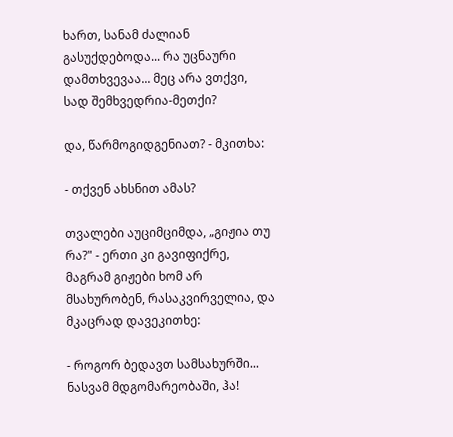ხართ, სანამ ძალიან გასუქდებოდა... რა უცნაური დამთხვევაა... მეც არა ვთქვი, სად შემხვედრია-მეთქი?

და, წარმოგიდგენიათ? - მკითხა:

- თქვენ ახსნით ამას?

თვალები აუციმციმდა, „გიჟია თუ რა?" - ერთი კი გავიფიქრე, მაგრამ გიჟები ხომ არ მსახურობენ, რასაკვირველია, და მკაცრად დავეკითხე:

- როგორ ბედავთ სამსახურში... ნასვამ მდგომარეობაში, ჰა!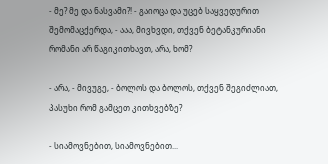- მე? მე და ნასვამი?! - გაიოცა და უცებ საყვედურით შემომაცქერდა, - ააა, მივხვდი, თქვენ ბეტანკურიანი რომანი არ წაგიკითხავთ, არა, ხომ?

- არა, - მივუგე, - ბოლოს და ბოლოს, თქვენ შეგიძლიათ, პასუხი რომ გამცეთ კითხვებზე?

- სიამოვნებით, სიამოვნებით...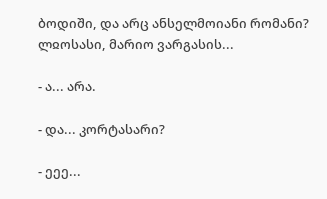ბოდიში, და არც ანსელმოიანი რომანი? ლჲოსასი, მარიო ვარგასის...

- ა... არა.

- და... კორტასარი?

- ეეე...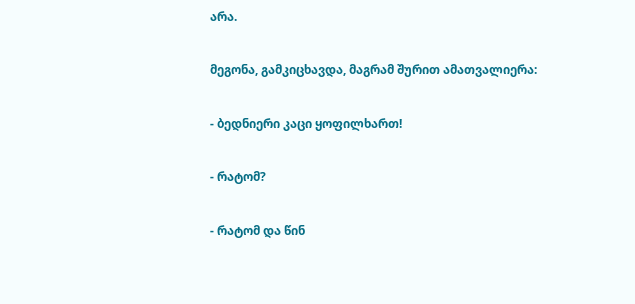არა.

მეგონა, გამკიცხავდა, მაგრამ შურით ამათვალიერა:

- ბედნიერი კაცი ყოფილხართ!

- რატომ?

- რატომ და წინ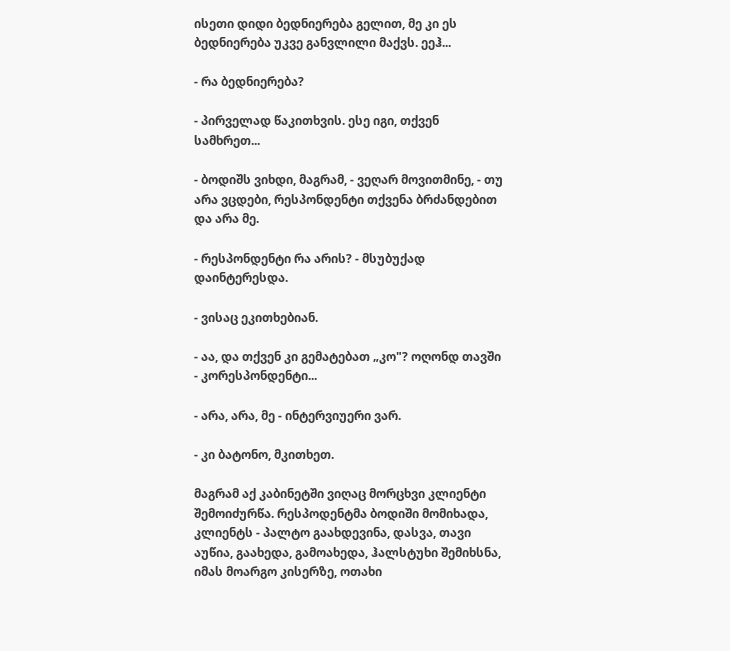ისეთი დიდი ბედნიერება გელით, მე კი ეს ბედნიერება უკვე განვლილი მაქვს. ეეჰ...

- რა ბედნიერება?

- პირველად წაკითხვის. ესე იგი, თქვენ სამხრეთ...

- ბოდიშს ვიხდი, მაგრამ, - ვეღარ მოვითმინე, - თუ არა ვცდები, რესპონდენტი თქვენა ბრძანდებით და არა მე.

- რესპონდენტი რა არის? - მსუბუქად დაინტერესდა.

- ვისაც ეკითხებიან.

- აა, და თქვენ კი გემატებათ „კო"? ოღონდ თავში - კორესპონდენტი...

- არა, არა, მე - ინტერვიუერი ვარ.

- კი ბატონო, მკითხეთ.

მაგრამ აქ კაბინეტში ვიღაც მორცხვი კლიენტი შემოიძურწა. რესპოდენტმა ბოდიში მომიხადა, კლიენტს - პალტო გაახდევინა, დასვა, თავი აუწია, გაახედა, გამოახედა, ჰალსტუხი შემიხსნა, იმას მოარგო კისერზე, ოთახი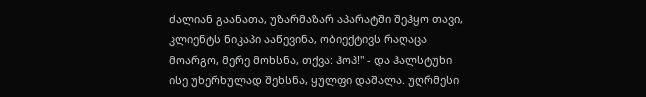ძალიან გაანათა, უზარმაზარ აპარატში შეჰყო თავი, კლიენტს ნიკაპი ააწევინა, ობიექტივს რაღაცა მოარგო, მერე მოხსნა, თქვა: ჰოპ!" - და ჰალსტუხი ისე უხერხულად შეხსნა, ყულფი დაშალა. უღრმესი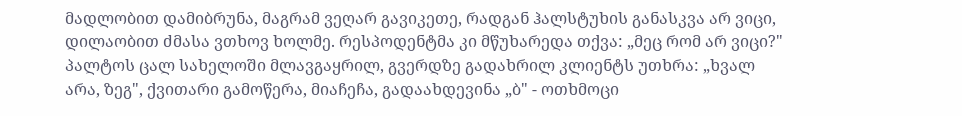მადლობით დამიბრუნა, მაგრამ ვეღარ გავიკეთე, რადგან ჰალსტუხის განასკვა არ ვიცი, დილაობით ძმასა ვთხოვ ხოლმე. რესპოდენტმა კი მწუხარედა თქვა: „მეც რომ არ ვიცი?" პალტოს ცალ სახელოში მლავგაყრილ, გვერდზე გადახრილ კლიენტს უთხრა: „ხვალ არა, ზეგ", ქვითარი გამოწერა, მიაჩეჩა, გადაახდევინა „ბ" - ოთხმოცი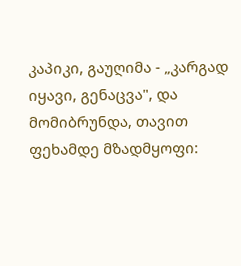კაპიკი, გაუღიმა - „კარგად იყავი, გენაცვა", და მომიბრუნდა, თავით ფეხამდე მზადმყოფი: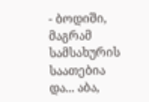- ბოდიში, მაგრამ სამსახურის საათებია და... აბა,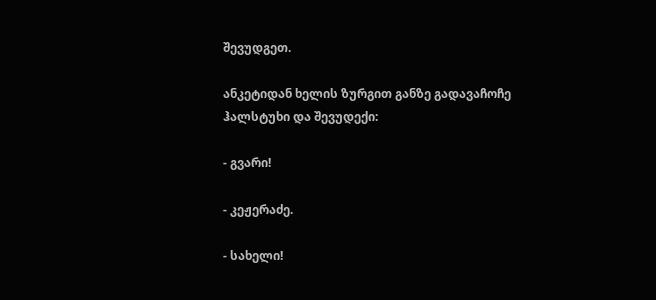შევუდგეთ.

ანკეტიდან ხელის ზურგით განზე გადავაჩოჩე ჰალსტუხი და შევუდექი:

- გვარი!

- კეჟერაძე.

- სახელი!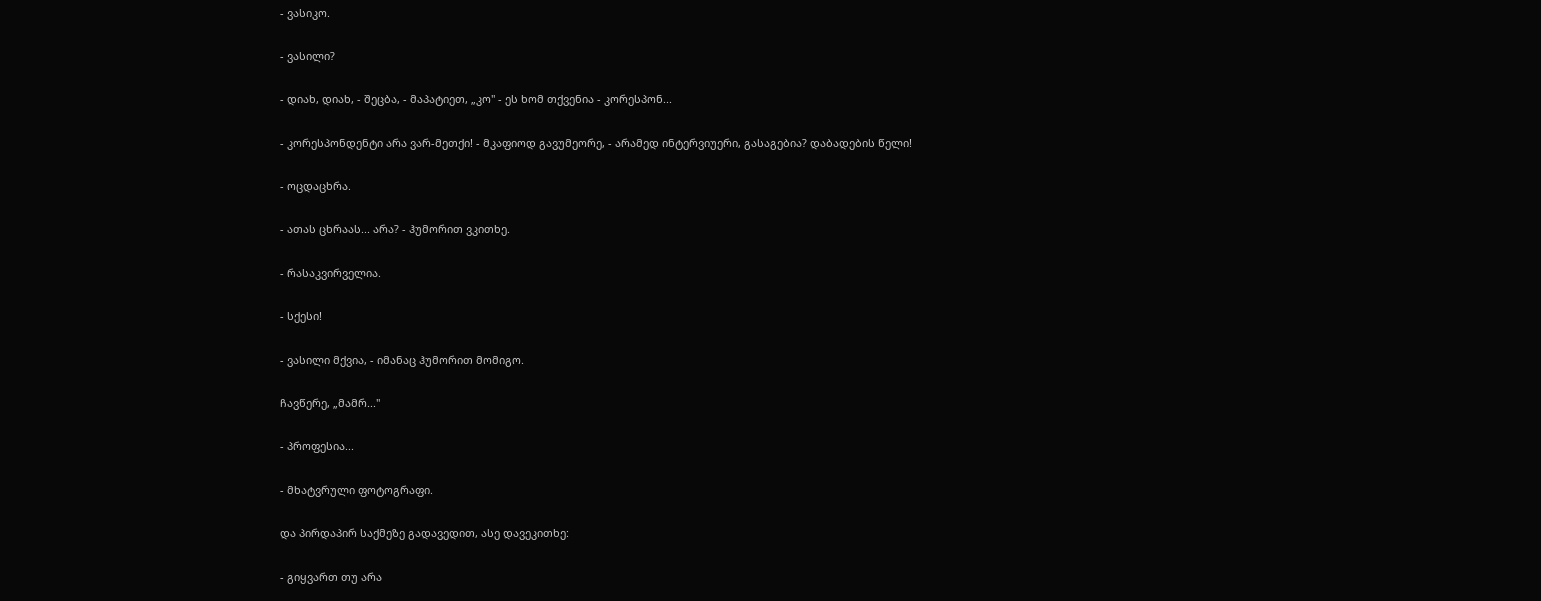- ვასიკო.

- ვასილი?

- დიახ, დიახ, - შეცბა, - მაპატიეთ, „კო" - ეს ხომ თქვენია - კორესპონ...

- კორესპონდენტი არა ვარ-მეთქი! - მკაფიოდ გავუმეორე, - არამედ ინტერვიუერი, გასაგებია? დაბადების წელი!

- ოცდაცხრა.

- ათას ცხრაას... არა? - ჰუმორით ვკითხე.

- რასაკვირველია.

- სქესი!

- ვასილი მქვია, - იმანაც ჰუმორით მომიგო.

ჩავწერე, „მამრ..."

- პროფესია...

- მხატვრული ფოტოგრაფი.

და პირდაპირ საქმეზე გადავედით, ასე დავეკითხე:

- გიყვართ თუ არა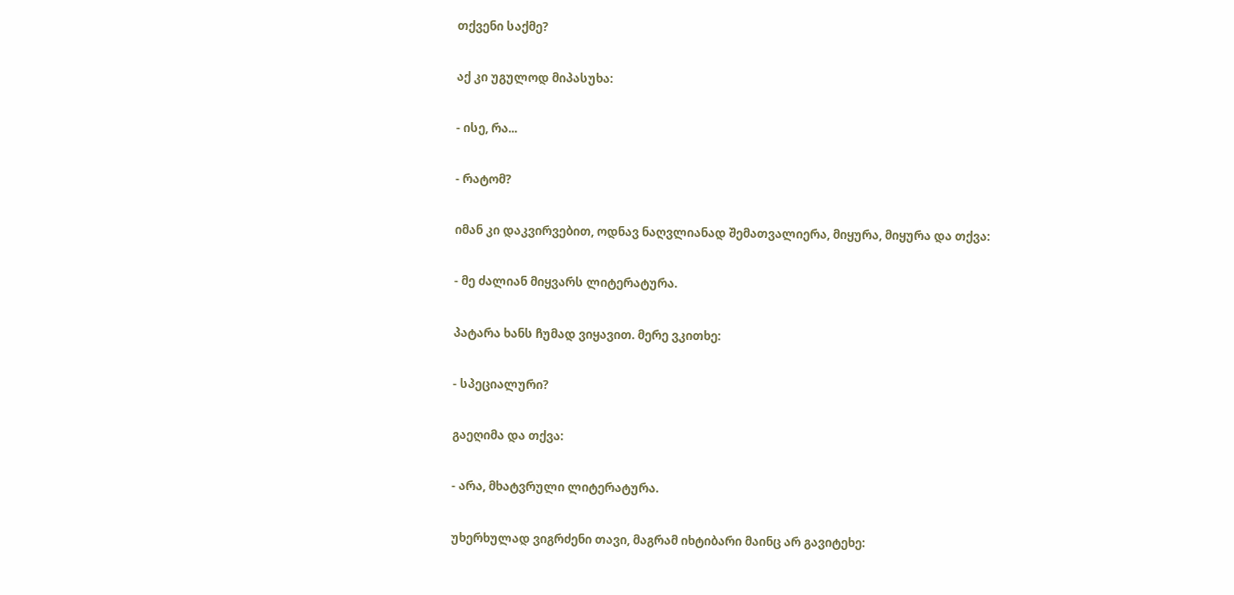თქვენი საქმე?

აქ კი უგულოდ მიპასუხა:

- ისე, რა...

- რატომ?

იმან კი დაკვირვებით, ოდნავ ნაღვლიანად შემათვალიერა, მიყურა, მიყურა და თქვა:

- მე ძალიან მიყვარს ლიტერატურა.

პატარა ხანს ჩუმად ვიყავით. მერე ვკითხე:

- სპეციალური?

გაეღიმა და თქვა:

- არა, მხატვრული ლიტერატურა.

უხერხულად ვიგრძენი თავი, მაგრამ იხტიბარი მაინც არ გავიტეხე: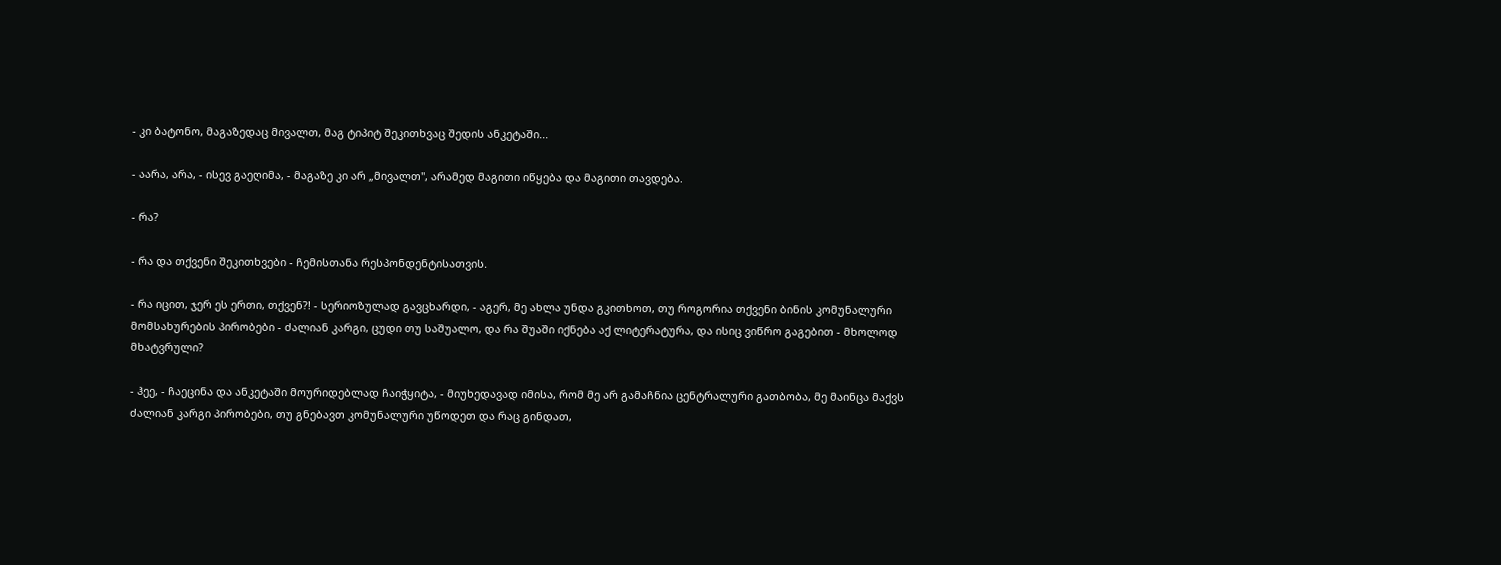- კი ბატონო, მაგაზედაც მივალთ, მაგ ტიპიტ შეკითხვაც შედის ანკეტაში...

- აარა, არა, - ისევ გაეღიმა, - მაგაზე კი არ „მივალთ", არამედ მაგითი იწყება და მაგითი თავდება.

- რა?

- რა და თქვენი შეკითხვები - ჩემისთანა რესპონდენტისათვის.

- რა იცით, ჯერ ეს ერთი, თქვენ?! - სერიოზულად გავცხარდი, - აგერ, მე ახლა უნდა გკითხოთ, თუ როგორია თქვენი ბინის კომუნალური მომსახურების პირობები - ძალიან კარგი, ცუდი თუ საშუალო, და რა შუაში იქნება აქ ლიტერატურა, და ისიც ვიწრო გაგებით - მხოლოდ მხატვრული?

- ჰეე, - ჩაეცინა და ანკეტაში მოურიდებლად ჩაიჭყიტა, - მიუხედავად იმისა, რომ მე არ გამაჩნია ცენტრალური გათბობა, მე მაინცა მაქვს ძალიან კარგი პირობები, თუ გნებავთ კომუნალური უწოდეთ და რაც გინდათ,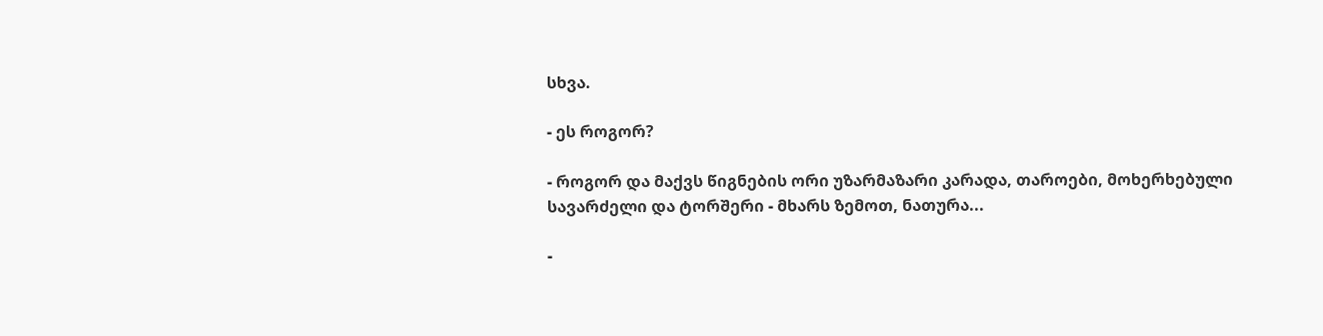სხვა.

- ეს როგორ?

- როგორ და მაქვს წიგნების ორი უზარმაზარი კარადა, თაროები, მოხერხებული სავარძელი და ტორშერი - მხარს ზემოთ, ნათურა...

-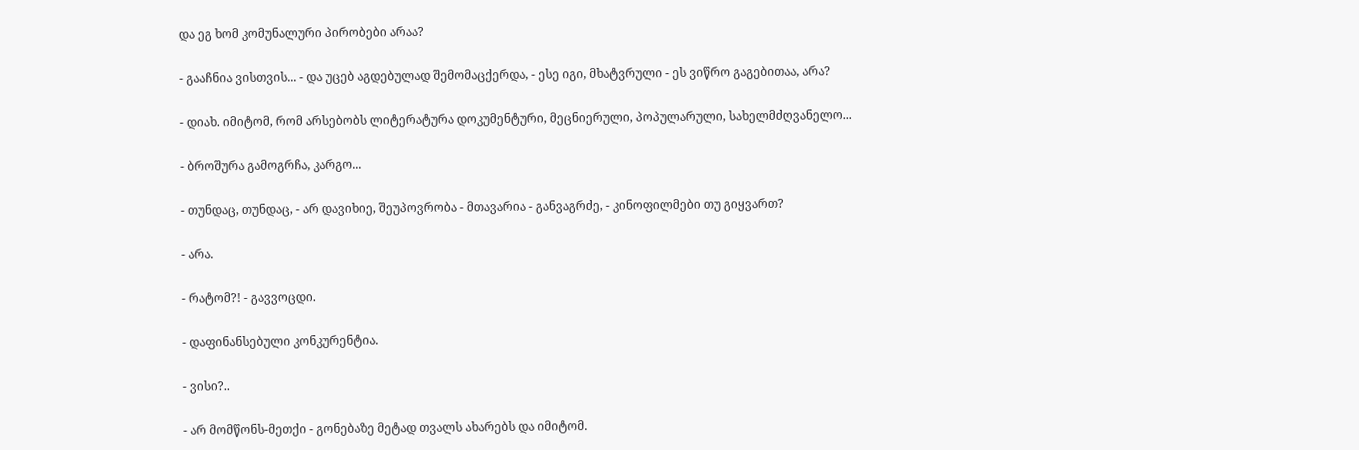და ეგ ხომ კომუნალური პირობები არაა?

- გააჩნია ვისთვის... - და უცებ აგდებულად შემომაცქერდა, - ესე იგი, მხატვრული - ეს ვიწრო გაგებითაა, არა?

- დიახ. იმიტომ, რომ არსებობს ლიტერატურა დოკუმენტური, მეცნიერული, პოპულარული, სახელმძღვანელო...

- ბროშურა გამოგრჩა, კარგო...

- თუნდაც, თუნდაც, - არ დავიხიე, შეუპოვრობა - მთავარია - განვაგრძე, - კინოფილმები თუ გიყვართ?

- არა.

- რატომ?! - გავვოცდი.

- დაფინანსებული კონკურენტია.

- ვისი?..

- არ მომწონს-მეთქი - გონებაზე მეტად თვალს ახარებს და იმიტომ.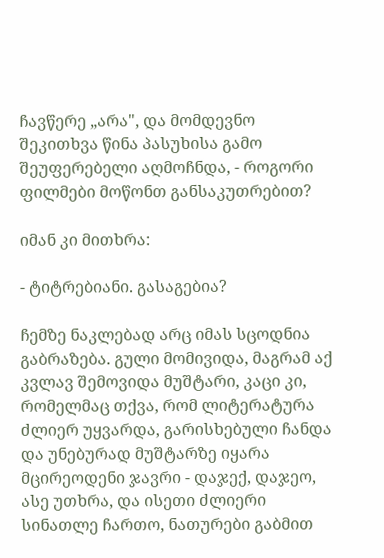ჩავწერე „არა", და მომდევნო შეკითხვა წინა პასუხისა გამო შეუფერებელი აღმოჩნდა, - როგორი ფილმები მოწონთ განსაკუთრებით?

იმან კი მითხრა:

- ტიტრებიანი. გასაგებია?

ჩემზე ნაკლებად არც იმას სცოდნია გაბრაზება. გული მომივიდა, მაგრამ აქ კვლავ შემოვიდა მუშტარი, კაცი კი, რომელმაც თქვა, რომ ლიტერატურა ძლიერ უყვარდა, გარისხებული ჩანდა და უნებურად მუშტარზე იყარა მცირეოდენი ჯავრი - დაჯექ, დაჯეო, ასე უთხრა, და ისეთი ძლიერი სინათლე ჩართო, ნათურები გაბმით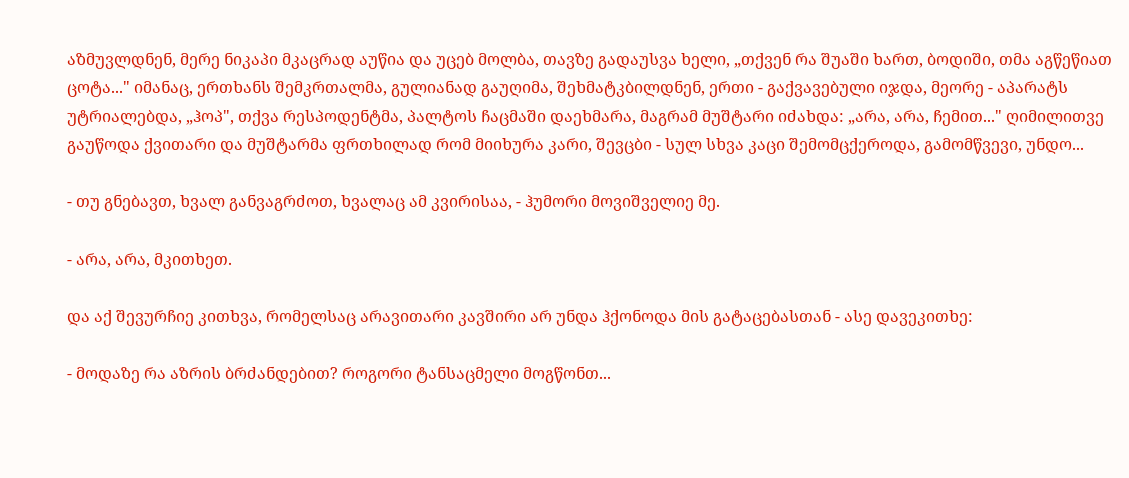აზმუვლდნენ, მერე ნიკაპი მკაცრად აუწია და უცებ მოლბა, თავზე გადაუსვა ხელი, „თქვენ რა შუაში ხართ, ბოდიში, თმა აგწეწიათ ცოტა..." იმანაც, ერთხანს შემკრთალმა, გულიანად გაუღიმა, შეხმატკბილდნენ, ერთი - გაქვავებული იჯდა, მეორე - აპარატს უტრიალებდა, „ჰოპ", თქვა რესპოდენტმა, პალტოს ჩაცმაში დაეხმარა, მაგრამ მუშტარი იძახდა: „არა, არა, ჩემით..." ღიმილითვე გაუწოდა ქვითარი და მუშტარმა ფრთხილად რომ მიიხურა კარი, შევცბი - სულ სხვა კაცი შემომცქეროდა, გამომწვევი, უნდო...

- თუ გნებავთ, ხვალ განვაგრძოთ, ხვალაც ამ კვირისაა, - ჰუმორი მოვიშველიე მე.

- არა, არა, მკითხეთ.

და აქ შევურჩიე კითხვა, რომელსაც არავითარი კავშირი არ უნდა ჰქონოდა მის გატაცებასთან - ასე დავეკითხე:

- მოდაზე რა აზრის ბრძანდებით? როგორი ტანსაცმელი მოგწონთ...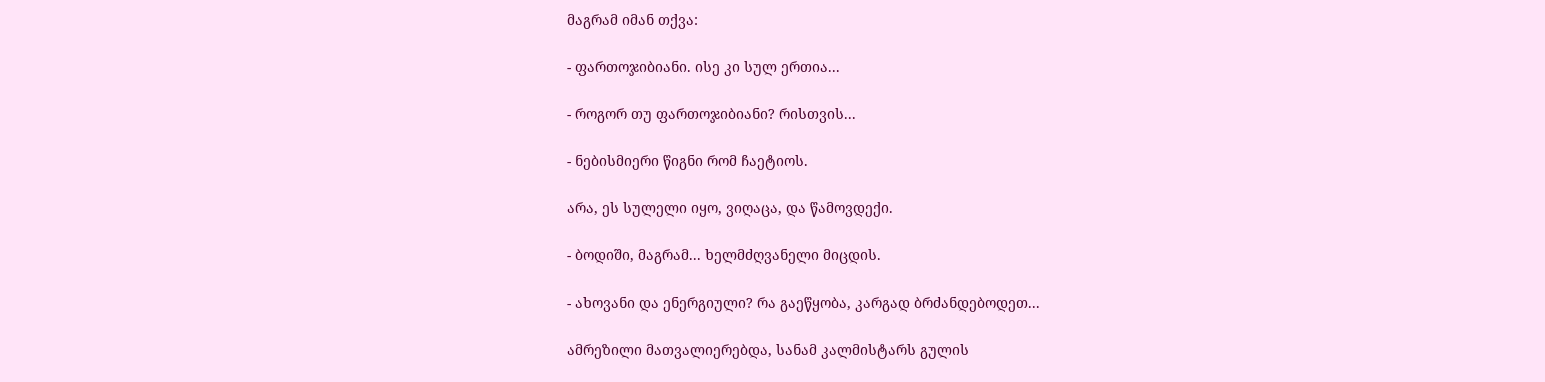მაგრამ იმან თქვა:

- ფართოჯიბიანი. ისე კი სულ ერთია...

- როგორ თუ ფართოჯიბიანი? რისთვის...

- ნებისმიერი წიგნი რომ ჩაეტიოს.

არა, ეს სულელი იყო, ვიღაცა, და წამოვდექი.

- ბოდიში, მაგრამ... ხელმძღვანელი მიცდის.

- ახოვანი და ენერგიული? რა გაეწყობა, კარგად ბრძანდებოდეთ...

ამრეზილი მათვალიერებდა, სანამ კალმისტარს გულის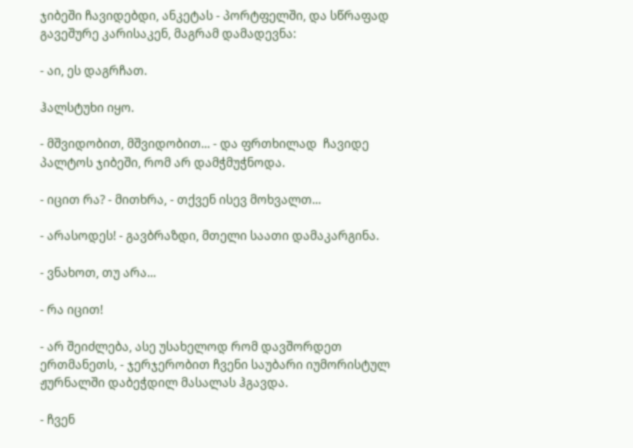ჯიბეში ჩავიდებდი, ანკეტას - პორტფელში, და სწრაფად გავეშურე კარისაკენ, მაგრამ დამადევნა:

- აი, ეს დაგრჩათ.

ჰალსტუხი იყო.

- მშვიდობით, მშვიდობით... - და ფრთხილად  ჩავიდე პალტოს ჯიბეში, რომ არ დამჭმუჭნოდა.

- იცით რა? - მითხრა, - თქვენ ისევ მოხვალთ...

- არასოდეს! - გავბრაზდი, მთელი საათი დამაკარგინა.

- ვნახოთ, თუ არა...

- რა იცით!

- არ შეიძლება, ასე უსახელოდ რომ დავშორდეთ ერთმანეთს, - ჯერჯერობით ჩვენი საუბარი იუმორისტულ ჟურნალში დაბეჭდილ მასალას ჰგავდა.

- ჩვენ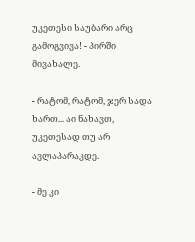უკეთესი საუბარი არც გამოგვივა! - პირში მივახალე.

- რატომ, რატომ, ჯერ სადა ხართ... აი ნახავთ, უკეთესად თუ არ ავლაპარაკდე.

- მე კი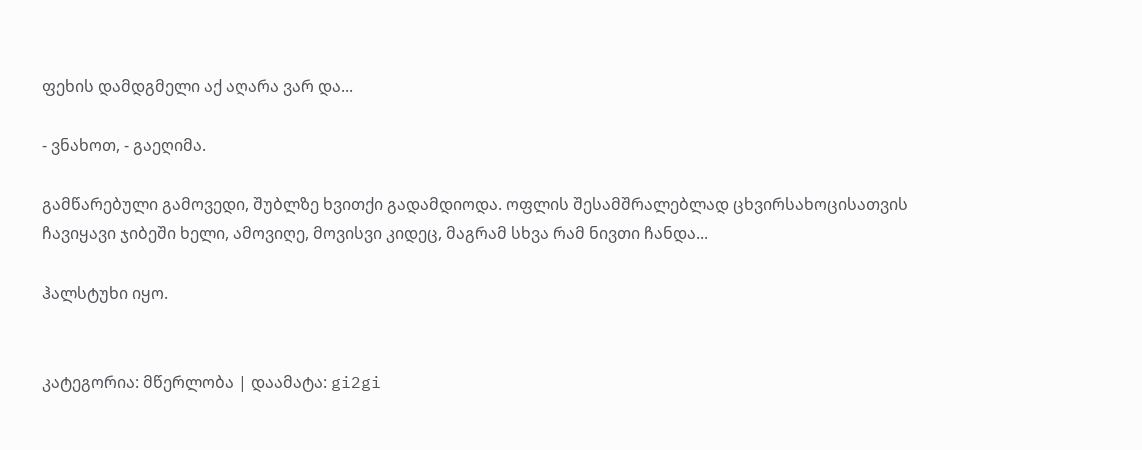ფეხის დამდგმელი აქ აღარა ვარ და...

- ვნახოთ, - გაეღიმა.

გამწარებული გამოვედი, შუბლზე ხვითქი გადამდიოდა. ოფლის შესამშრალებლად ცხვირსახოცისათვის ჩავიყავი ჯიბეში ხელი, ამოვიღე, მოვისვი კიდეც, მაგრამ სხვა რამ ნივთი ჩანდა...

ჰალსტუხი იყო.


კატეგორია: მწერლობა | დაამატა: gi2gi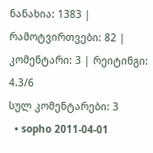ნანახია: 1383 | რამოტვირთვები: 82 | კომენტარი: 3 | რეიტინგი: 4.3/6
სულ კომენტარები: 3
  • sopho 2011-04-01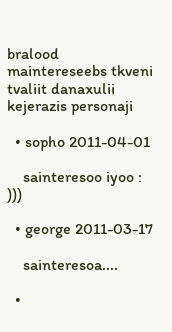bralood maintereseebs tkveni tvaliit danaxulii kejerazis personaji

  • sopho 2011-04-01

    sainteresoo iyoo : )))

  • george 2011-03-17

    sainteresoa....

  •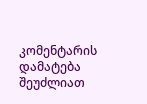კომენტარის დამატება შეუძლიათ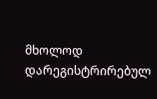მხოლოდ დარეგისტრირებულ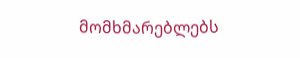მომხმარებლებს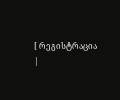[ რეგისტრაცია |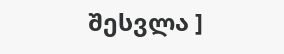შესვლა ]